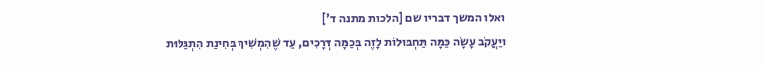ואלו המשך דבריו שם [הלכות מתנה ד']
ויַעֲקֹב עָשָׂה כַּמָּה תַּחְבּוּלוֹת לָזֶה בְּכַמָּה דְּרָכִים, עַד שֶׁהִמְשִׁיךְ בְּחִינַת הִתְגַּלּוּת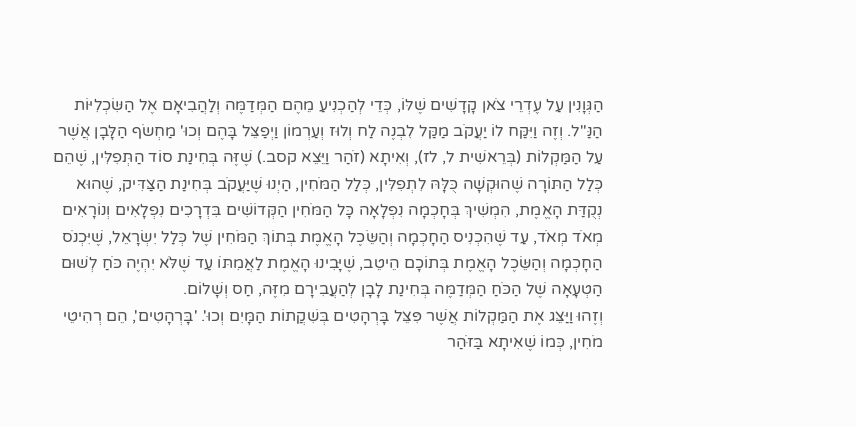הַגְּוָנִין עַל עֶדְרֵי צֹאן קָדָשִׁים שֶׁלּוֹ, כְּדֵי לְהַכְנִיעַ מֵהֶם הַמְּדַמֶּה וְלַהֲבִיאָם אֶל הַשִּׂכְלִיּוֹת הַנַּ"ל. וְזֶה וַיִּקַּח לוֹ יַעֲקֹב מַקַּל לִבְנֶה לַח וְלוּז וְעַרְמוֹן וַיְפַצֵּל בָּהֶם וְכוּ' מַחְשׂף הַלָּבָן אֲשֶׁר עַל הַמַּקְלוֹת (בְּרֵאשִׁית ל, לז), וְאִיתָא (זֹהַר וַיֵּצֵא קסב.) שֶׁזֶּה בְּחִינַת סוֹד הַתְּפִלִּין, שֶׁהֵם כְּלַל הַתּוֹרָה שֶׁהוּקְשָׁה כֻּלָּהּ לִתְפִלִּין, כְּלַל הַמֹּחִין, הַיְנוּ שֶׁיַּעֲקֹב בְּחִינַת הַצַּדִּיק, שֶׁהוּא נְקֻדַּת הָאֱמֶת, הִמְשִׁיךְ בְּחָכְמָה נִפְלָאָה כָּל הַמֹּחִין הַקְּדוֹשִׁים בִּדְרָכִים נִפְלָאִים וְנוֹרָאִים מְאֹד מְאֹד, עַד שֶׁהִכְנִיס הַחָכְמָה וְהַשֵּׂכֶל הָאֱמֶת בְּתוֹךְ הַמֹּחִין שֶׁל כְּלַל יִשְׂרָאֵל, שֶׁיִּכְנֹס הַחָכְמָה וְהַשֵּׂכֶל הָאֱמֶת בְּתוֹכָם הֵיטֵב, שֶׁיָּבִינוּ הָאֱמֶת לַאֲמִתּוֹ עַד שֶׁלֹּא יִהְיֶה כֹּחַ לְשׁוּם הַטְעָאָה שֶׁל הַכֹּחַ הַמְּדַמֶּה בְּחִינַת לָבָן לְהַעֲבִירָם מִזֶּה, חַס וְשָׁלוֹם.
וְזֶהוּ וַיַּצֵּג אֶת הַמַּקְלוֹת אֲשֶׁר פִּצֵּל בָּרְהָטִים בְּשִׁקֲתוֹת הַמָּיִם וְכוּ'. 'בָּרְהָטִים', הֵם רְהִיטֵי מֹחִין, כְּמוֹ שֶׁאִיתָא בַּזֹּהַר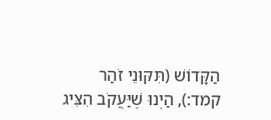הַקָּדוֹשׁ (תִּקּוּנֵי זֹהַר קמד:), הַיְנוּ שֶׁיַּעֲקֹב הִצִּיג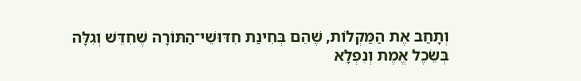וְתָחַב אֶת הַמַּקְלוֹת, שֶׁהֵם בְּחִינַת חִדּוּשֵׁי־הַתּוֹרָה שֶׁחִדֵּשׁ וְגִלָּה בְּשֵׂכֶל אֱמֶת וְנִפְלָא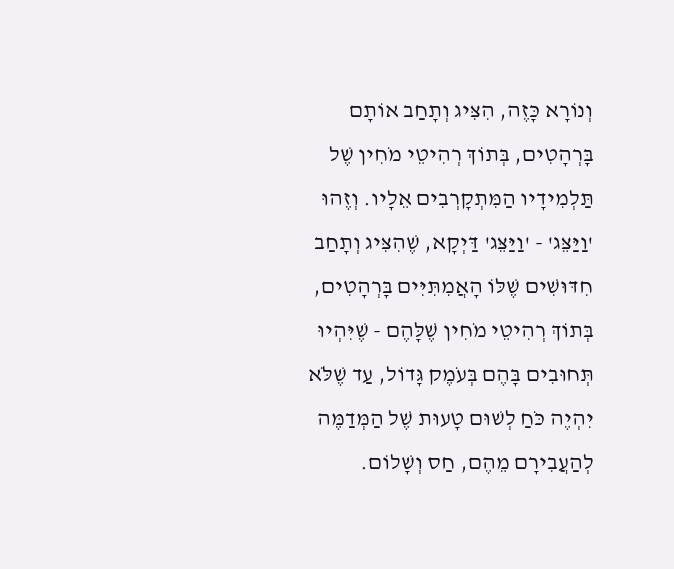וְנוֹרָא כָּזֶה, הִצִּיג וְתָחַב אוֹתָם בָּרְהָטִים, בְּתוֹךְ רְהִיטֵי מֹחִין שֶׁל תַּלְמִידָיו הַמִּתְקָרְבִים אֵלָיו. וְזֶהוּ 'וַיַּצֵּג' - 'וַיַּצֵּג' דַּיְקָא, שֶׁהִצִּיג וְתָחַב חִדּוּשִׁים שֶׁלּוֹ הָאֲמִתִּיִּים בָּרְהָטִים, בְּתוֹךְ רְהִיטֵי מֹחִין שֶׁלָּהֶם - שֶׁיִּהְיוּ תְּחוּבִים בָּהֶם בְּעֹמֶק גָּדוֹל, עַד שֶׁלֹּא יִהְיֶה כֹּחַ לְשׁוּם טָעוּת שֶׁל הַמְּדַמֶּה לְהַעֲבִירָם מֵהֶם, חַס וְשָׁלוֹם.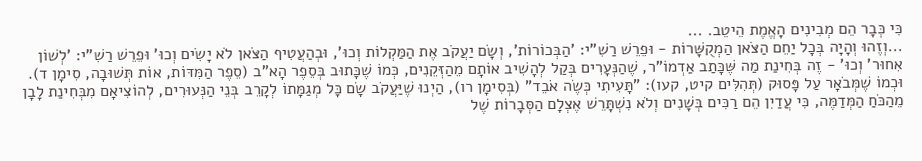כִּי כְּבָר הֵם מְבִינִים הָאֱמֶת הֵיטֵב. ...
...וְזֶהוּ וְהָיָה בְּכָל יַחֵם הַצֹּאן הַמְקֻשָּׁרוֹת - וּפֵרֵשׁ רַשִׁ"י: 'הַבְּכוֹרוֹת', וְשָׂם יַעֲקֹב אֶת הַמַּקְלוֹת וְכוּ', וּבְהַעֲטִיף הַצֹּאן לֹא יָשִׂים וְכוּ' וּפֵרֵשׁ רַשִׁ"י: 'לְשׁוֹן אִחוּר' וְכוּ' - זֶה בְּחִינַת מַה שֶּׁכָּתַב אַדְמוֹ"ר, שֶׁהַנְּעָרִים בְּקַל לְהָשִׁיב אוֹתָם מֵהַזְּקֵנִים, כְּמוֹ שֶׁכָּתוּב בְּסֵפֶר הָא"ב (סֵפֶר הַמִּדּוֹת, אוֹת תְּשׁוּבָה, סִימָן ד). וּכְמוֹ שֶׁמְּבֹאָר עַל פָּסוּק (תְּהִלִּים קיט, קעו): "תָּעִיתִי כְּשֶׂה אֹבֵד" (בְּסִימָן רו), הַיְנוּ שֶׁיַּעֲקֹב שָׂם כָּל מְגַמָּתוֹ לְקָרֵב בְּנֵי הַנְּעוּרִים, לְהוֹצִיאָם מִבְּחִינַת לָבָן מֵהַכֹּחַ הַמְּדַמֶּה, כִּי עֲדַיִן הֵם רַכִּים בְּשָׁנִים וְלֹא נִשְׁתָּרֵשׁ אֶצְלָם הַסְּבָרוֹת שֶׁל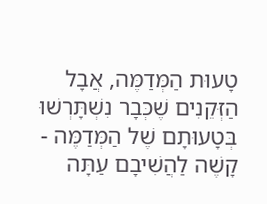טָעוּת הַמְּדַמֶּה, אֲבָל הַזְּקֵנִים שֶׁכְּבָר נִשְׁתָּרְשׁוּ בְּטָעוּתָם שֶׁל הַמְּדַמֶּה - קָשֶׁה לַהֲשִׁיבָם עַתָּה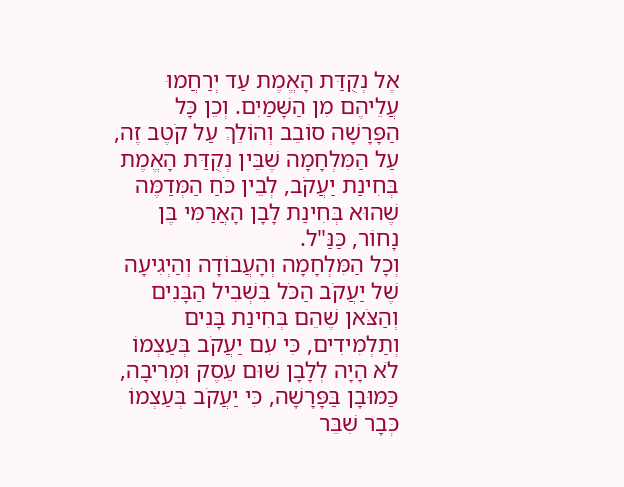אֶל נְקֻדַּת הָאֱמֶת עַד יְרַחֲמוּ עֲלֵיהֶם מִן הַשָּׁמַיִם. וְכֵן כָּל הַפָּרָשָׁה סוֹבֵב וְהוֹלֵךְ עַל קֹטֶב זֶה, עַל הַמִּלְחָמָה שֶׁבֵּין נְקֻדַּת הָאֱמֶת בְּחִינַת יַעֲקֹב, לְבֵין כֹּחַ הַמְּדַמֶּה שֶׁהוּא בְּחִינַת לָבָן הָאֲרַמִּי בֶּן נָחוֹר, כַּנַּ"ל.
וְכָל הַמִּלְחָמָה וְהָעֲבוֹדָה וְהַיְגִיעָה שֶׁל יַעֲקֹב הַכֹּל בִּשְׁבִיל הַבָּנִים וְהַצֹּאן שֶׁהֵם בְּחִינַת בָּנִים וְתַלְמִידִים, כִּי עִם יַעֲקֹב בְּעַצְמוֹ לֹא הָיָה לְלָבָן שׁוּם עֵסֶק וּמְרִיבָה, כַּמּוּבָן בַּפָּרָשָׁה, כִּי יַעֲקֹב בְּעַצְמוֹ כְּבָר שִׁבֵּר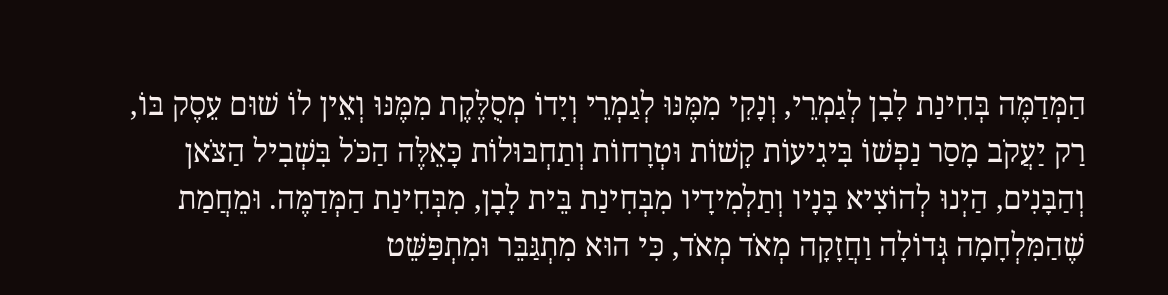הַמְּדַמֶּה בְּחִינַת לָבָן לְגַמְרֵי, וְנָקִי מִמֶּנּוּ לְגַמְרֵי וְיָדוֹ מְסֻלֶּקֶת מִמֶּנּוּ וְאֵין לוֹ שׁוּם עֵסֶק בּוֹ, רַק יַעֲקֹב מָסַר נַפְשׁוֹ בִּיגִיעוֹת קָשׁוֹת וּטְרָחוֹת וְתַחְבּוּלוֹת כָּאֵלֶּה הַכֹּל בִּשְׁבִיל הַצֹּאן וְהַבָּנִים, הַיְנוּ לְהוֹצִיא בָּנָיו וְתַלְמִידָיו מִבְּחִינַת בֵּית לָבָן, מִבְּחִינַת הַמְּדַמֶּה. וּמֵחֲמַת שֶׁהַמִּלְחָמָה גְּדוֹלָה וַחֲזָקָה מְאֹד מְאֹד, כִּי הוּא מִתְגַּבֵּר וּמִתְפַּשֵּׁט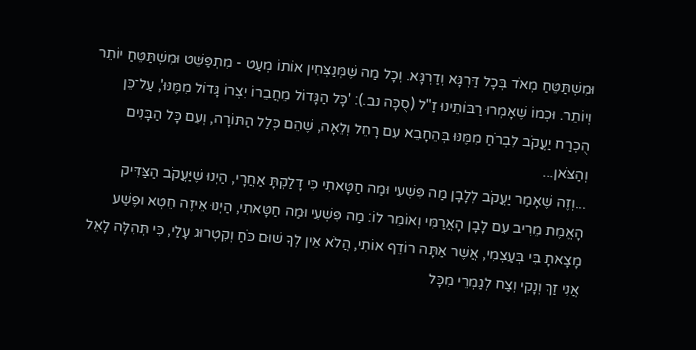וּמִשְׁתַּטֵּחַ מְאֹד בְּכָל דַּרְגָּא וְדַרְגָּא. וְכָל מַה שֶּׁמְּנַצְּחִין אוֹתוֹ מְעַט - מִתְפַּשֵּׁט וּמִשְׁתַּטֵּחַ יוֹתֵר וְיוֹתֵר. וּכְמוֹ שֶׁאָמְרוּ רַבּוֹתֵינוּ זַ"ל (סֻכָּה נב.): 'כָּל הַגָּדוֹל מֵחֲבֵרוֹ יִצְרוֹ גָּדוֹל מִמֶּנּוּ', עַל־כֵּן הֻכְרַח יַעֲקֹב לִבְרֹחַ מִמֶּנּוּ בְּהֵחָבֵא עִם רָחֵל וְלֵאָה, שֶׁהֵם כְּלַל הַתּוֹרָה, וְעִם כָּל הַבָּנִים וְהַצֹּאן...
...וְזֶה שֶׁאָמַר יַעֲקֹב לְלָבָן מַה פִּשְׁעִי וּמַה חַטָּאתִי כִּי דָלַקְתָּ אַחֲרָי, הַיְנוּ שֶׁיַּעֲקֹב הַצַּדִּיק הָאֱמֶת מֵרִיב עִם לָבָן הָאֲרַמִּי וְאוֹמֵר לוֹ: מַה פִּשְׁעִי וּמַה חַטָּאתִי, הַיְנוּ אֵיזֶה חֵטְא וּפֶשַׁע מָצָאתָ בִּי בְּעַצְמִי, אֲשֶׁר אַתָּה רוֹדֵף אוֹתִי, הֲלֹא אֵין לְךָ שׁוּם כֹּחַ וְקִטְרוּג עָלַי, כִּי תְּהִלָּה לָאֵל אֲנִי זַךְ וְנָקִי וְצַח לְגַמְרֵי מִכָּל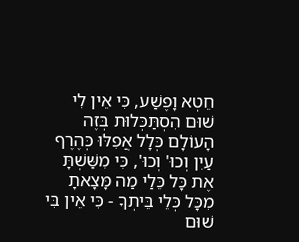חֵטְא וָפֶשַׁע, כִּי אֵין לִי שׁוּם הִסְתַּכְּלוּת בְּזֶה הָעוֹלָם כְּלָל אֲפִלּוּ כְּהֶרֶף עַיִן וְכוּ' וְכוּ', כִּי מִשַּׁשְׁתָּ אֶת כָּל כֵּלַי מַה מָּצָאתָ מִכָּל כְּלֵי בֵּיתְךָ - כִּי אֵין בִּי שׁוּם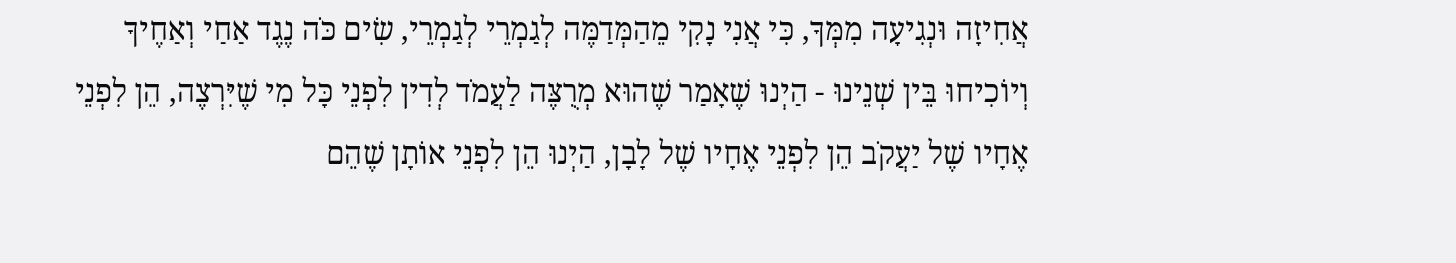אֲחִיזָה וּנְגִיעָה מִמְּךָ, כִּי אֲנִי נָקִי מֵהַמְּדַמֶּה לְגַמְרֵי לְגַמְרֵי, שִׂים כֹּה נֶגֶד אַחַי וְאַחֶיךָ וְיוֹכִיחוּ בֵּין שְׁנֵינוּ - הַיְנוּ שֶׁאָמַר שֶׁהוּא מְרֻצֶּה לַעֲמֹד לְדִין לִפְנֵי כָּל מִי שֶׁיִּרְצֶה, הֵן לִפְנֵי אֶחָיו שֶׁל יַעֲקֹב הֵן לִפְנֵי אֶחָיו שֶׁל לָבָן, הַיְנוּ הֵן לִפְנֵי אוֹתָן שֶׁהֵם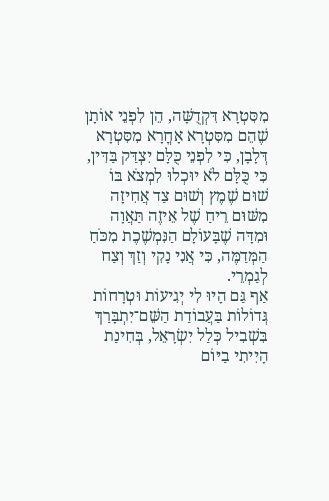מִסִּטְרָא דִּקְדֻשָּׁה, הֵן לִפְנֵי אוֹתָן שֶׁהֵם מִסִּטְרָא אָחֳרָא מִסִּטְרָא דְּלָבָן, כִּי לִפְנֵי כֻּלָּם יִצְדַּק בַּדִּין, כִּי כֻּלָּם לֹא יוּכְלוּ לִמְצֹא בּוֹ שׁוּם שֶׁמֶץ וְשׁוּם צַד אֲחִיזָה מִשּׁוּם רֵיחַ שֶׁל אֵיזֶה תַּאֲוָה וּמִדָּה שֶׁבָּעוֹלָם הַנִּמְשֶׁכֶת מִכֹּחַ הַמְּדַמֶּה, כִּי אֲנִי נָקִי וְזַךְ וְצַח לְגַמְרֵי.
אַף גַּם הָיוּ לִי יְגִיעוֹת וּטְרָחוֹת גְּדוֹלוֹת בַּעֲבוֹדַת הַשֵּׁם־יִתְבָּרַךְ בִּשְׁבִיל כְּלַל יִשְׂרָאֵל, בְּחִינַת הָיִיתִי בַיּוֹם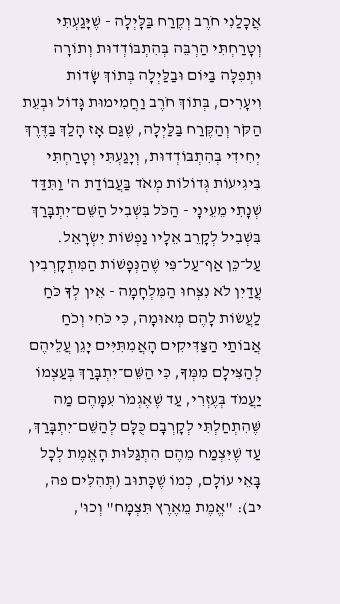אֲכָלַנִי חֹרֶב וְקֶרַח בַּלָּיְלָה - שֶׁיָּגַעְתִּי וְטָרַחְתִּי הַרְבֵּה בְּהִתְבּוֹדְדוּת וְתוֹרָה וּתְפִלָּה בַּיּוֹם וּבַלַּיְלָה בְּתוֹךְ שָׂדוֹת וִיעָרִים, בְּתוֹךְ חֹרֶב וַחֲמִימוּת גָּדוֹל וּבְעֵת הַקֹּר וְהַקֶּרַח בַּלַּיְלָה, שֶׁגַּם אָז הָלַךְ בַּדֶּרֶךְ יְחִידִי בְּהִתְבּוֹדְדוּת, וְיָגַעְתִּי וְטָרַחְתִּי בִּיגִיעוֹת גְּדוֹלוֹת מְאֹד בַּעֲבוֹדַת ה' וַתִּדַּד שְׁנָתִי מֵעֵינָי - הַכֹּל בִּשְׁבִיל הַשֵּׁם־יִתְבָּרַךְ בִּשְׁבִיל לְקָרֵב אֵלָיו נַפְשׁוֹת יִשְׂרָאֵל.
עַל־כֵּן אַף־עַל־פִּי שֶׁהַנְּפָשׁוֹת הַמִּתְקָרְבִין עֲדַיִן לֹא נִצְּחוּ הַמִּלְחָמָה - אֵין לְךָ כֹּחַ לַעֲשׂוֹת לָהֶם מְאוּמָה, כִּי כֹּחִי וְכֹחַ אֲבוֹתַי הַצַּדִּיקִים הָאֲמִתִּיִּים יָגֵן עֲלֵיהֶם לְהַצִּילָם מִמְּךָ, כִּי הַשֵּׁם־יִתְבָּרַךְ בְּעַצְמוֹ יַעֲמֹד בְּעֶזְרִי, עַד שֶׁאֶגְמֹר עִמָּהֶם מַה שֶּׁהִתְחַלְתִּי לְקָרְבָם כֻּלָּם לְהַשֵּׁם־יִתְבָּרַךְ, עַד שֶׁיִּצְמַח מֵהֶם הִתְגַּלּוּת הָאֱמֶת לְכָל בָּאֵי עוֹלָם, כְמוֹ שֶׁכָּתוּב (תְּהִלִּים פה, יב): "אֱמֶת מֵאֶרֶץ תִּצְמָח" וְכוּ',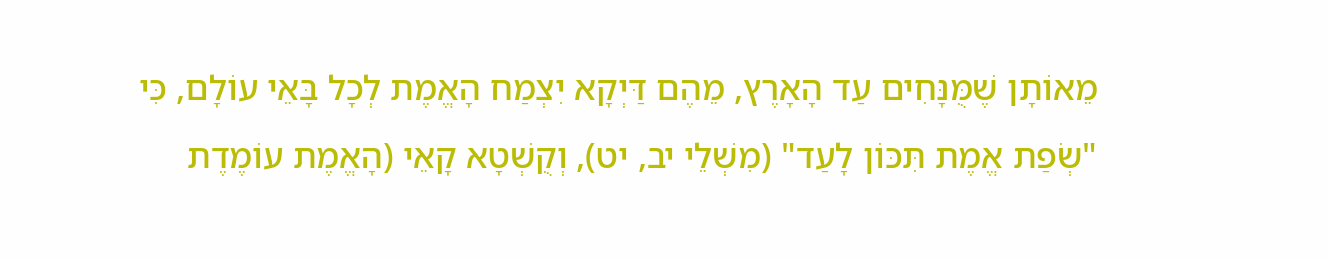מֵאוֹתָן שֶׁמֻּנָּחִים עַד הָאָרֶץ, מֵהֶם דַּיְקָא יִצְמַח הָאֱמֶת לְכָל בָּאֵי עוֹלָם, כִּי "שְׂפַת אֱמֶת תִּכּוֹן לָעַד" (מִשְׁלֵי יב, יט), וְקֻשְׁטָא קָאֵי (הָאֱמֶת עוֹמֶדֶת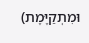וּמִתְקַיֶּמֶת)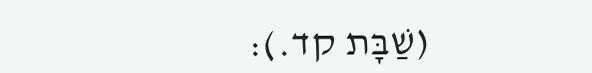(שַׁבָּת קד.):